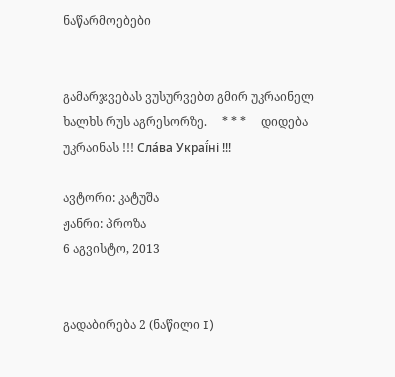ნაწარმოებები


გამარჯვებას ვუსურვებთ გმირ უკრაინელ ხალხს რუს აგრესორზე.     * * *     დიდება უკრაინას !!! Сла́ва Украї́ні !!!

ავტორი: კატუშა
ჟანრი: პროზა
6 აგვისტო, 2013


გადაბირება 2 (ნაწილი I)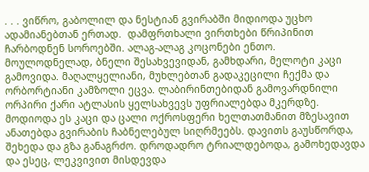. . . ვიწრო, გაბოლილ და ნესტიან გვირაბში მიდიოდა უცხო ადამიანებთან ერთად.  დამფრთხალი ვირთხები წრიპინით ჩარბოდნენ სოროებში. ალაგ-ალაგ კოცონები ენთო. მოულოდნელად, ბნელი შესახვევიდან, გამხდარი, მელოტი კაცი გამოვიდა. მაღალყელიანი, მუხლებთან გადაკეცილი ჩექმა და ორბორტიანი კამზოლი ეცვა. ლაბირინთებიდან გამოვარდნილი ორპირი ქარი ატლასის ყელსახვევს უფრიალებდა მკერდზე. მოდიოდა ეს კაცი და ცალი ოქროსფერი ხელთათმანით მზესავით ანათებდა გვირაბის ჩაბნელებულ სიღრმეებს. დავითს გაუსწორდა, შეხედა და გზა განაგრძო. დროდადრო ტრიალდებოდა, გამოხედავდა და ესეც, ლეკვივით მისდევდა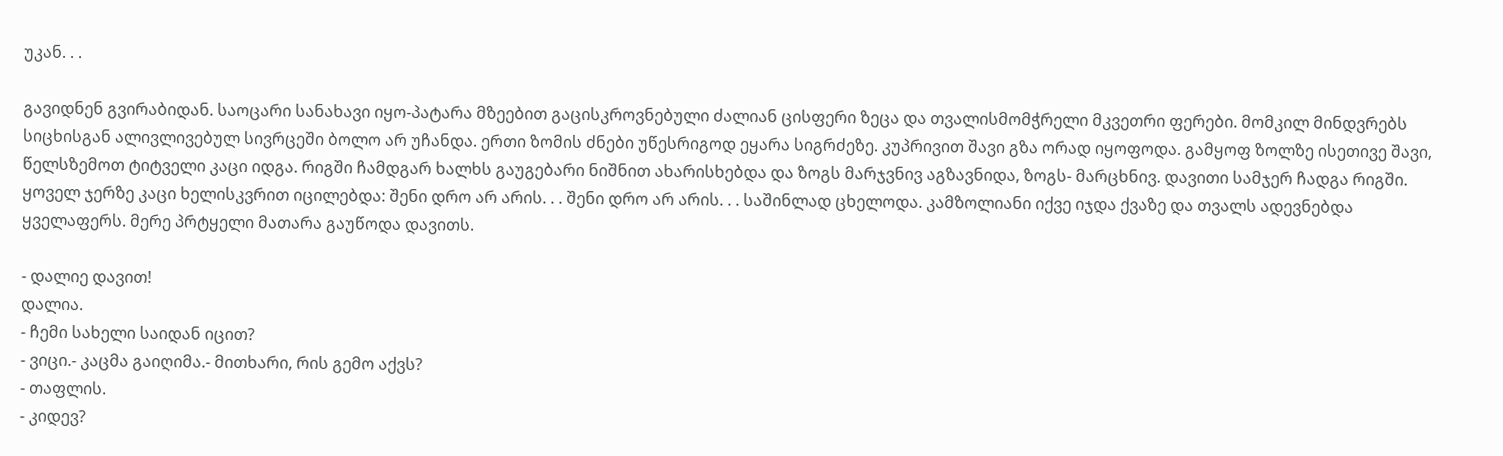უკან. . .

გავიდნენ გვირაბიდან. საოცარი სანახავი იყო-პატარა მზეებით გაცისკროვნებული ძალიან ცისფერი ზეცა და თვალისმომჭრელი მკვეთრი ფერები. მომკილ მინდვრებს სიცხისგან ალივლივებულ სივრცეში ბოლო არ უჩანდა. ერთი ზომის ძნები უწესრიგოდ ეყარა სიგრძეზე. კუპრივით შავი გზა ორად იყოფოდა. გამყოფ ზოლზე ისეთივე შავი, წელსზემოთ ტიტველი კაცი იდგა. რიგში ჩამდგარ ხალხს გაუგებარი ნიშნით ახარისხებდა და ზოგს მარჯვნივ აგზავნიდა, ზოგს- მარცხნივ. დავითი სამჯერ ჩადგა რიგში. ყოველ ჯერზე კაცი ხელისკვრით იცილებდა: შენი დრო არ არის. . . შენი დრო არ არის. . . საშინლად ცხელოდა. კამზოლიანი იქვე იჯდა ქვაზე და თვალს ადევნებდა ყველაფერს. მერე პრტყელი მათარა გაუწოდა დავითს.

- დალიე დავით!
დალია.
- ჩემი სახელი საიდან იცით?
- ვიცი.- კაცმა გაიღიმა.- მითხარი, რის გემო აქვს?
- თაფლის.
- კიდევ?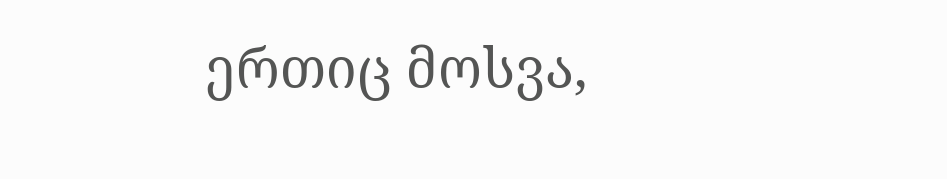ერთიც მოსვა,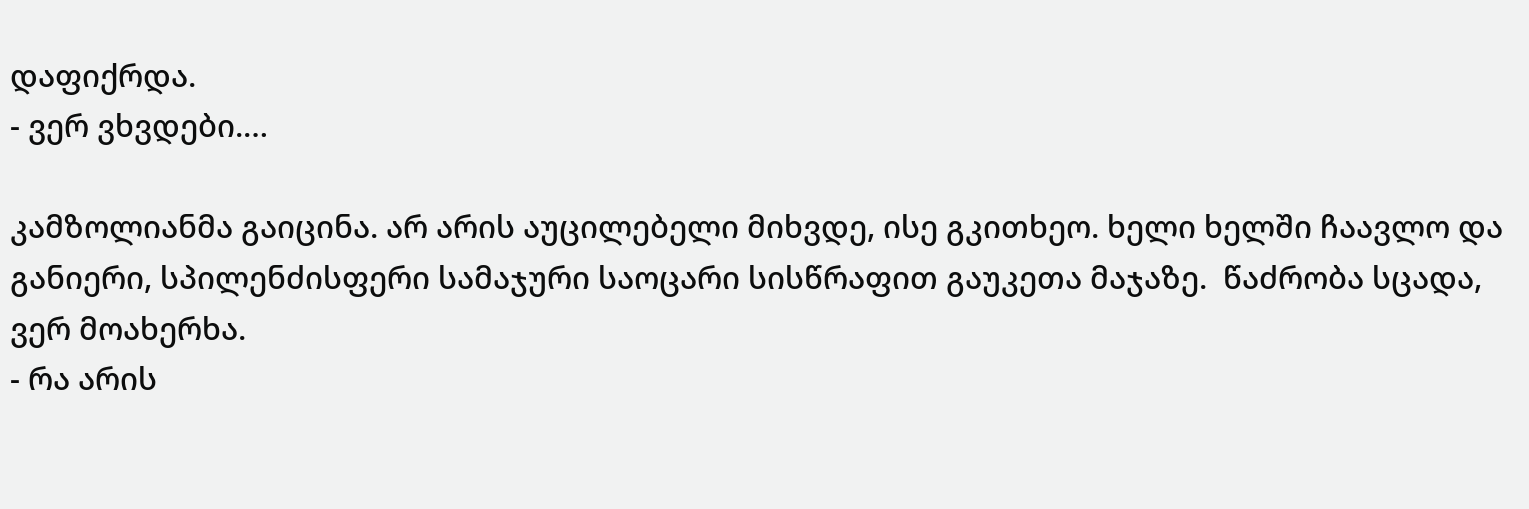დაფიქრდა.
- ვერ ვხვდები.…

კამზოლიანმა გაიცინა. არ არის აუცილებელი მიხვდე, ისე გკითხეო. ხელი ხელში ჩაავლო და განიერი, სპილენძისფერი სამაჯური საოცარი სისწრაფით გაუკეთა მაჯაზე.  წაძრობა სცადა, ვერ მოახერხა.
- რა არის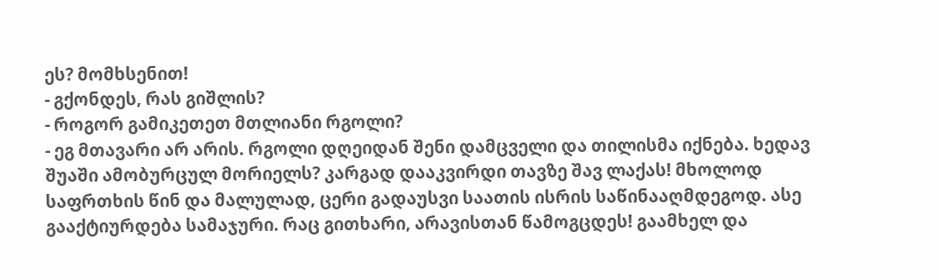ეს? მომხსენით!
- გქონდეს, რას გიშლის?
- როგორ გამიკეთეთ მთლიანი რგოლი?
- ეგ მთავარი არ არის. რგოლი დღეიდან შენი დამცველი და თილისმა იქნება. ხედავ შუაში ამობურცულ მორიელს? კარგად დააკვირდი თავზე შავ ლაქას! მხოლოდ საფრთხის წინ და მალულად, ცერი გადაუსვი საათის ისრის საწინააღმდეგოდ. ასე გააქტიურდება სამაჯური. რაც გითხარი, არავისთან წამოგცდეს! გაამხელ და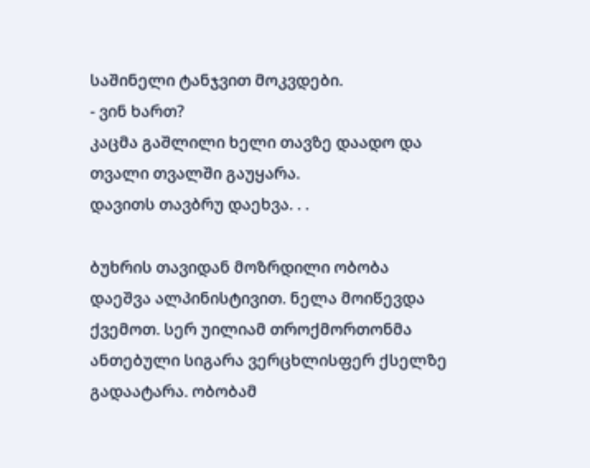საშინელი ტანჯვით მოკვდები.
- ვინ ხართ?
კაცმა გაშლილი ხელი თავზე დაადო და თვალი თვალში გაუყარა.
დავითს თავბრუ დაეხვა. . .

ბუხრის თავიდან მოზრდილი ობობა დაეშვა ალპინისტივით. ნელა მოიწევდა ქვემოთ. სერ უილიამ თროქმორთონმა ანთებული სიგარა ვერცხლისფერ ქსელზე გადაატარა. ობობამ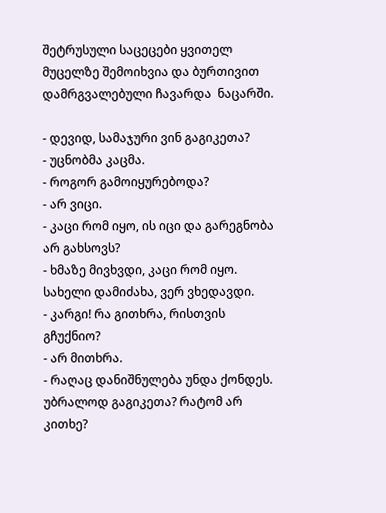შეტრუსული საცეცები ყვითელ მუცელზე შემოიხვია და ბურთივით დამრგვალებული ჩავარდა  ნაცარში.

- დევიდ, სამაჯური ვინ გაგიკეთა?
- უცნობმა კაცმა.
- როგორ გამოიყურებოდა?
- არ ვიცი.
- კაცი რომ იყო, ის იცი და გარეგნობა არ გახსოვს?
- ხმაზე მივხვდი, კაცი რომ იყო. სახელი დამიძახა, ვერ ვხედავდი.
- კარგი! რა გითხრა, რისთვის გჩუქნიო?
- არ მითხრა.
- რაღაც დანიშნულება უნდა ქონდეს. უბრალოდ გაგიკეთა? რატომ არ კითხე?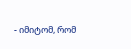- იმიტომ, რომ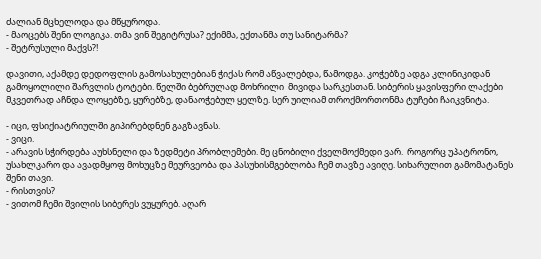ძალიან მცხელოდა და მწყუროდა.
- მაოცებს შენი ლოგიკა. თმა ვინ შეგიტრუსა? ექიმმა, ექთანმა თუ სანიტარმა?
- შეტრუსული მაქვს?!

დავითი, აქამდე დედოფლის გამოსახულებიან ჭიქას რომ აწვალებდა, წამოდგა. კოჭებზე ადგა კლინიკიდან გამოყოლილი შარვლის ტოტები. წელში ბებრულად მოხრილი  მივიდა სარკესთან. სიბერის ყავისფერი ლაქები მკვეთრად აჩნდა ლოყებზე, ყურებზე, დანაოჭებულ ყელზე. სერ უილიამ თროქმორთონმა ტუჩები ჩაიკვნიტა.

- იცი, ფსიქიატრიულში გიპირებდნენ გაგზავნას.
- ვიცი.
- არავის სჭირდება აუხსნელი და ზედმეტი პრობლემები. მე ცნობილი ქველმოქმედი ვარ.  როგორც უპატრონო, უსახლკარო და ავადმყოფ მოხუცზე მეურვეობა და პასუხისმგებლობა ჩემ თავზე ავიღე. სიხარულით გამომატანეს შენი თავი.
- რისთვის?
- ვითომ ჩემი შვილის სიბერეს ვუყურებ. აღარ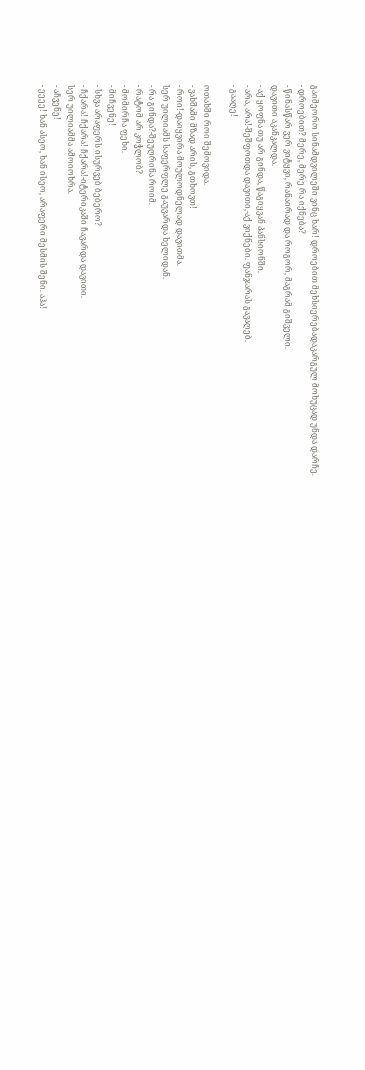გაიმეორო სინამდვილეში ვინც ხარ! დროებით მეხსიერებადაკარგულ მოხუცად უნდა დარჩე.
- დროებით? მერე, მერე რა იქნება?
- წინასწარ ვერ ვიტყვი, რანაირად და როგორ, მაგრამ გიშველი.
დავითი აკანკალდა.
- აქ ყოფნა თუ არ გინდა, წაგიყვან პანსიონში.
- არა, არა!-შეშფოთდა დავითი,-აქ ვიქნები. ფანჯარას გავაღებ.
- გააღე!

ოთახში როი შემოვიდა.
- ვახშამი მზად არის, გთხოვთ!
- როი!-დაიყვირა მოულოდნელად დავითმა.
სერ უილიამს საფერფლე გაუვარდა ხელიდან.
- რა გინდა?-შეუღრინა როიმ.
- რატომ არ კოჭლობ?
- მომირჩა ფეხი.
- მიჩვენე!
- სხვა არაფერს ისურვებ ბებერო?
- ჩქარა! ჩქარა! ჩქარა!-იტერიკაში ჩავარდა დავითი.
სერ უილიამმა ამოიოხრა.
- აჩვენე!
- ეეეე! ხან ასეო, ხან ისეო, არაფერი მესმის შენი. აჰა!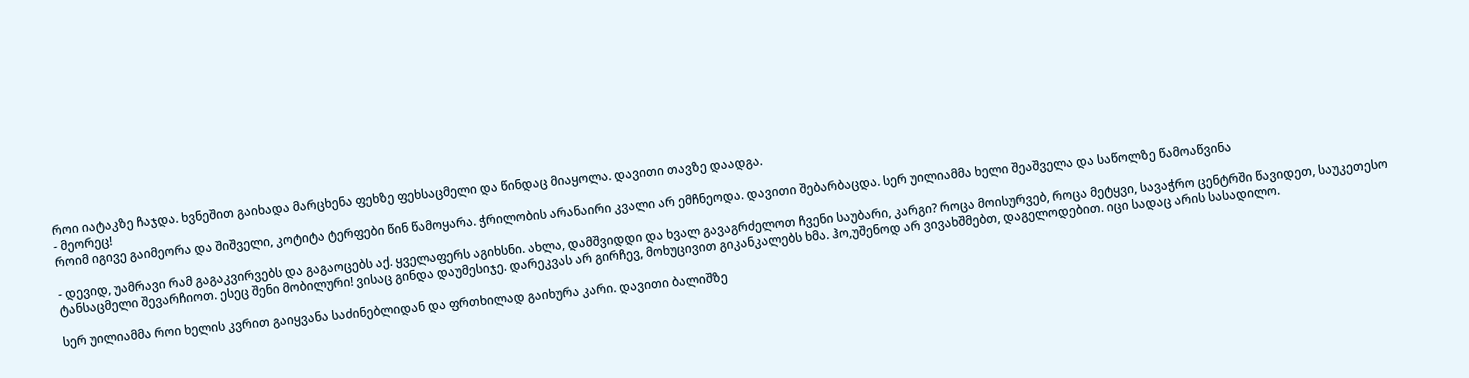როი იატაკზე ჩაჯდა. ხვნეშით გაიხადა მარცხენა ფეხზე ფეხსაცმელი და წინდაც მიაყოლა. დავითი თავზე დაადგა.
- მეორეც!
როიმ იგივე გაიმეორა და შიშველი, კოტიტა ტერფები წინ წამოყარა. ჭრილობის არანაირი კვალი არ ემჩნეოდა. დავითი შებარბაცდა. სერ უილიამმა ხელი შეაშველა და საწოლზე წამოაწვინა

- დევიდ, უამრავი რამ გაგაკვირვებს და გაგაოცებს აქ. ყველაფერს აგიხსნი. ახლა, დამშვიდდი და ხვალ გავაგრძელოთ ჩვენი საუბარი, კარგი? როცა მოისურვებ, როცა მეტყვი, სავაჭრო ცენტრში წავიდეთ, საუკეთესო ტანსაცმელი შევარჩიოთ. ესეც შენი მობილური! ვისაც გინდა დაუმესიჯე. დარეკვას არ გირჩევ, მოხუცივით გიკანკალებს ხმა. ჰო,უშენოდ არ ვივახშმებთ, დაგელოდებით. იცი სადაც არის სასადილო.

სერ უილიამმა როი ხელის კვრით გაიყვანა საძინებლიდან და ფრთხილად გაიხურა კარი. დავითი ბალიშზე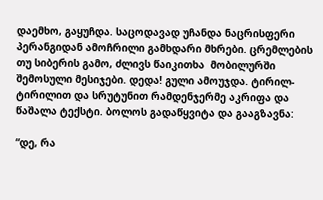დაემხო, გაყუჩდა. საცოდავად უჩანდა ნაცრისფერი პერანგიდან ამოჩრილი გამხდარი მხრები. ცრემლების თუ სიბერის გამო, ძლივს წაიკითხა  მობილურში შემოსული მესიჯები. დედა! გული ამოუჯდა. ტირილ-ტირილით და სრუტუნით რამდენჯერმე აკრიფა და წაშალა ტექსტი. ბოლოს გადაწყვიტა და გააგზავნა:

“დე, რა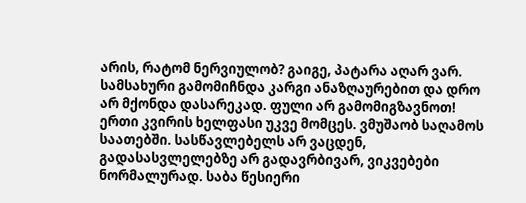არის, რატომ ნერვიულობ? გაიგე, პატარა აღარ ვარ. სამსახური გამომიჩნდა კარგი ანაზღაურებით და დრო არ მქონდა დასარეკად. ფული არ გამომიგზავნოთ! ერთი კვირის ხელფასი უკვე მომცეს. ვმუშაობ საღამოს საათებში. სასწავლებელს არ ვაცდენ, გადასასვლელებზე არ გადავრბივარ, ვიკვებები ნორმალურად. საბა წესიერი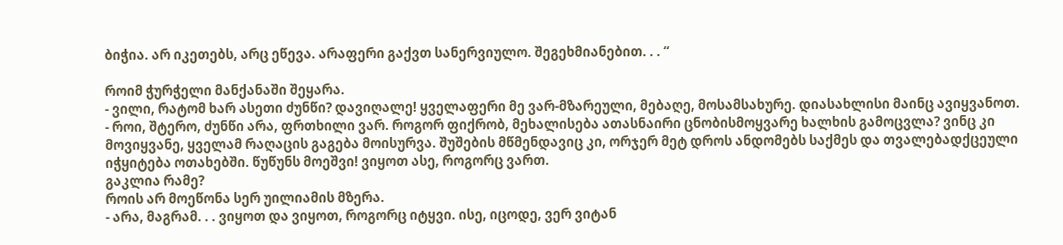ბიჭია. არ იკეთებს, არც ეწევა. არაფერი გაქვთ სანერვიულო. შეგეხმიანებით. . . “

როიმ ჭურჭელი მანქანაში შეყარა.
- ვილი, რატომ ხარ ასეთი ძუნწი? დავიღალე! ყველაფერი მე ვარ-მზარეული, მებაღე, მოსამსახურე. დიასახლისი მაინც ავიყვანოთ.
- როი, შტერო, ძუნწი არა, ფრთხილი ვარ. როგორ ფიქრობ, მეხალისება ათასნაირი ცნობისმოყვარე ხალხის გამოცვლა? ვინც კი მოვიყვანე, ყველამ რაღაცის გაგება მოისურვა. შუშების მწმენდავიც კი, ორჯერ მეტ დროს ანდომებს საქმეს და თვალებადქცეული იჭყიტება ოთახებში. წუწუნს მოეშვი! ვიყოთ ასე, როგორც ვართ.
გაკლია რამე?
როის არ მოეწონა სერ უილიამის მზერა.
- არა, მაგრამ. . . ვიყოთ და ვიყოთ, როგორც იტყვი. ისე, იცოდე, ვერ ვიტან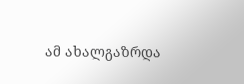ამ ახალგაზრდა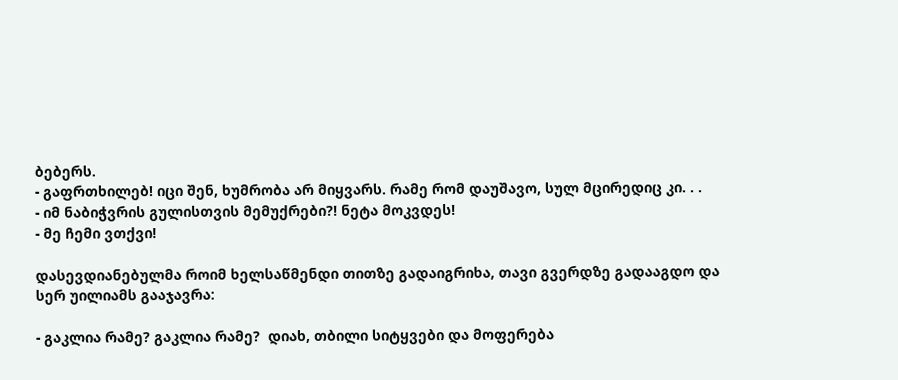ბებერს.
- გაფრთხილებ! იცი შენ, ხუმრობა არ მიყვარს. რამე რომ დაუშავო, სულ მცირედიც კი. . .
- იმ ნაბიჭვრის გულისთვის მემუქრები?! ნეტა მოკვდეს!
- მე ჩემი ვთქვი!

დასევდიანებულმა როიმ ხელსაწმენდი თითზე გადაიგრიხა, თავი გვერდზე გადააგდო და სერ უილიამს გააჯავრა:

- გაკლია რამე? გაკლია რამე?  დიახ, თბილი სიტყვები და მოფერება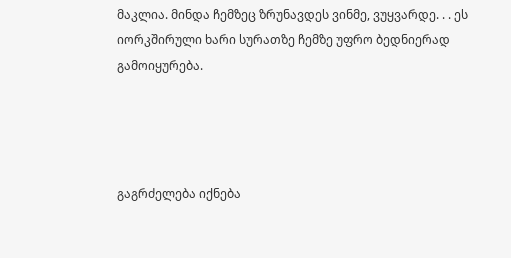მაკლია. მინდა ჩემზეც ზრუნავდეს ვინმე, ვუყვარდე. . . ეს იორკშირული ხარი სურათზე ჩემზე უფრო ბედნიერად გამოიყურება.




გაგრძელება იქნება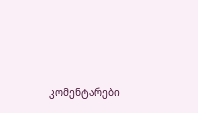კომენტარები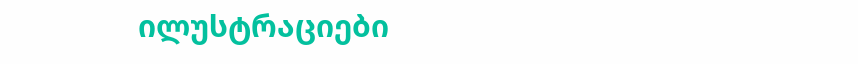ილუსტრაციები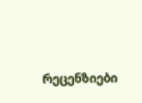რეცენზიები